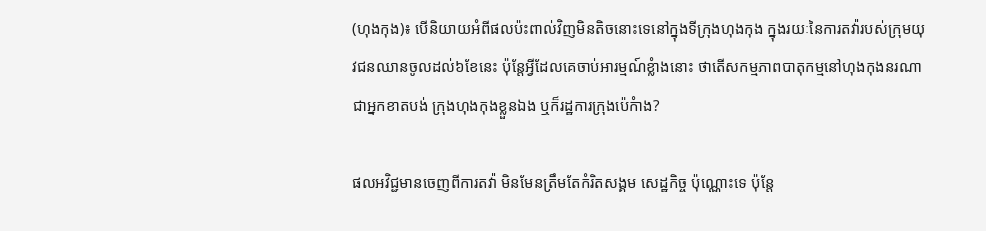(ហុងកុង)៖ បើនិយាយអំពីផលប៉ះពាល់វិញមិនតិចនោះទេនៅក្នុងទីក្រុងហុងកុង ក្នុងរយៈនៃការតវ៉ារបស់ក្រុមយុវជនឈានចូលដល់៦ខែនេះ ប៉ុន្តែអ្វីដែលគេចាប់អារម្មណ៍ខ្លំាងនោះ ថាតើសកម្មភាពបាតុកម្មនៅហុងកុងនរណាជាអ្នកខាតបង់ ក្រុងហុងកុងខ្លួនឯង ឬក៏រដ្ឋការក្រុងប៉េកំាង?

ផលអវិជ្ជមានចេញពីការតវ៉ា មិនមែនត្រឹមតែកំរិតសង្គម សេដ្ឋកិច្ច ប៉ុណ្ណោះទេ ប៉ុន្តែ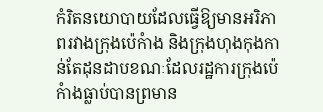កំរិតនយោបាយដែលធ្វើឱ្យមានអរិភាពរវាងក្រុងប៉េកំាង និងក្រុងហុងកុងកាន់តែដុនដាបខណៈដែលរដ្ឋការក្រុងប៉េកំាងធ្លាប់បានព្រមាន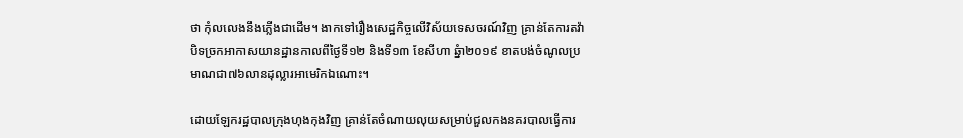ថា កុំលលេងនឹងភ្លើងជាដើម។ ងាកទៅរឿងសេដ្ឋកិច្ចលើវិស័យទេសចរណ៍វិញ គ្រាន់តែការតវ៉ាបិទច្រកអាកាសយានដ្ឋានកាលពីថ្ងៃទី១២ និងទី១៣ ខែសីហា ឆ្នំា២០១៩ ខាតបង់ចំណូលប្រមាណជា៧៦លានដុល្លារអាមេរិកឯណោះ។

ដោយឡែករដ្ឋបាលក្រុងហុងកុងវិញ គ្រាន់តែចំណាយលុយសម្រាប់ជួលកងនគរបាលធ្វើការ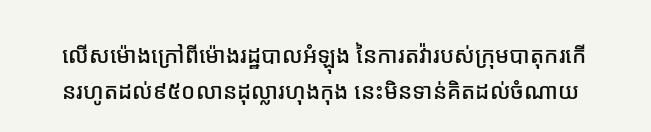លើសម៉ោងក្រៅពីម៉ោងរដ្ឋបាលអំឡុង នៃការតវ៉ារបស់ក្រុមបាតុករកើនរហូតដល់៩៥០លានដុល្លារហុងកុង នេះមិនទាន់គិតដល់ចំណាយ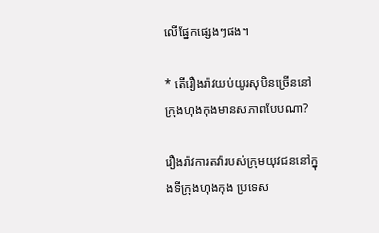លើផ្នែកផ្សេងៗផង។

* តើរឿងរ៉ាវយប់យូរសុបិនច្រើននៅក្រុងហុងកុងមានសភាពបែបណា?

រឿងរ៉ាវការតវ៉ារបស់ក្រុមយុវជននៅក្នុងទីក្រុងហុងកុង ប្រទេស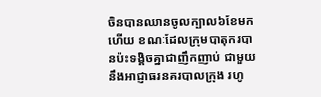ចិនបានឈានចូលក្បាល៦ខែមកហើយ ខណៈដែលក្រុមបាតុករបានប៉ះទង្គិចគ្នាជាញឹកញាប់ ជាមួយនឹងអាជ្ញាធរនគរបាលក្រុង រហូ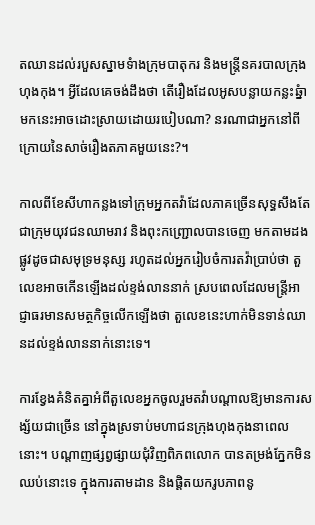តឈានដល់របួសស្នាមទំាងក្រុមបាតុករ និងមន្ត្រីនគរបាលក្រុងហុងកុង។ អ្វីដែលគេចង់ដឹងថា តើរឿងដែលអូសបន្លាយកន្លះឆ្នំាមកនេះអាចដោះស្រាយដោយរបៀបណា? នរណាជាអ្នកនៅពីក្រោយនៃសាច់រឿងតភាគមួយនេះ?។

កាលពីខែសីហាកន្លងទៅក្រុមអ្នកតវ៉ាដែលភាគច្រើនសុទ្ធសឹងតែជាក្រុមយុវជនឈាមរាវ និងពុះកញ្ជ្រោលបានចេញ មកតាមដងផ្លូវដូចជាសមុទ្រមនុស្ស រហូតដល់អ្នករៀបចំការតវ៉ាប្រាប់ថា តួលេខអាចកើនឡើងដល់ខ្ទង់លាននាក់ ស្របពេលដែលមន្ត្រីអាជ្ញាធរមានសមត្ថកិច្ចលើកឡើងថា តួលេខនេះហាក់មិនទាន់ឈានដល់ខ្ទង់លាននាក់នោះទេ។

ការខ្វែងគំនិតគ្នាអំពីតួលេខអ្នកចូលរួមតវ៉ាបណ្តាលឱ្យមានការសង្ស័យជាច្រើន នៅក្នុងស្រទាប់មហាជនក្រុងហុងកុងនាពេលនោះ។ បណ្តាញផ្សព្វផ្សាយជុំវិញពិភពលោក បានតម្រង់ភ្នែកមិនឈប់នោះទេ ក្នុងការតាមដាន និងផ្តិតយករូបភាពនូ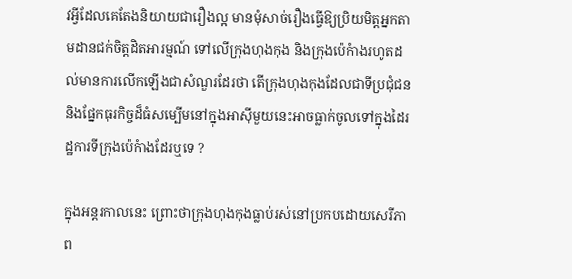វអ្វីដែលគេតែងនិយាយជារឿងល្អ មានមុំសាច់រឿងធ្វើឱ្យប្រិយមិត្តអ្នកតាមដានជក់ចិត្តដិតអារម្មណ៍ ទៅលើក្រុងហុងកុង និងក្រុងប៉េកំាងរហូតដល់មានការលើកឡើងជាសំណួរដែរថា តើក្រុងហុងកុងដែលជាទីប្រជុំជន និងផ្នែកធុរកិច្ចដ៏ធំសម្បើមនៅក្នុងអាស៊ីមួយនេះអាចធ្លាក់ចូលទៅក្នុងដៃរដ្ឋការទីក្រុងប៉េកំាងដែរឬទេ ?

ក្នុងអន្តរកាលនេះ ព្រោះថាក្រុងហុងកុងធ្លាប់រស់នៅប្រកបដោយសេរីភាព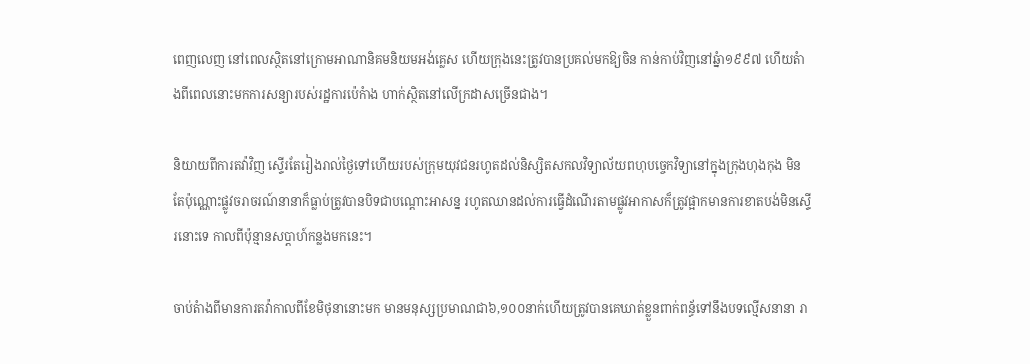ពេញលេញ នៅពេលស្ថិតនៅក្រោមអាណានិគមនិយមអង់គ្លេស ហើយក្រុងនេះត្រូវបានប្រគល់មកឱ្យចិន កាន់កាប់វិញនៅឆ្នំា១៩៩៧ ហើយតំាងពីពេលនោះមកការសន្យារបស់រដ្ឋការប៉េកំាង ហាក់ស្ថិតនៅលើក្រដាសច្រើនជាង។

និយាយពីការតវ៉ាវិញ ស្ទើរតែរៀងរាល់ថ្ងៃទៅហើយរបស់ក្រុមយុវជនរហូតដល់និស្សិតសកលវិទ្យាល័យពហុបច្ចេកវិទ្យានៅក្នុងក្រុងហុងកុង មិនតែប៉ុណ្ណោះផ្លូវចរាចរណ៍នានាក៏ធ្លាប់ត្រូវបានបិទជាបណ្តោះអាសន្ន រហូតឈានដល់ការធ្វើដំណើរតាមផ្លូវអាកាសក៏ត្រូវផ្អាកមានការខាតបង់មិនស្ទើរនោះទេ កាលពីប៉ុន្មានសប្តាហ៍កន្លងមកនេះ។

ចាប់តំាងពីមានការតវ៉ាកាលពីខែមិថុនានោះមក មានមនុស្សប្រមាណជា៦,១០០នាក់ហើយត្រូវបានគេឃាត់ខ្លួនពាក់ពន្ធ័ទៅនឹងបទល្មើសនានា រា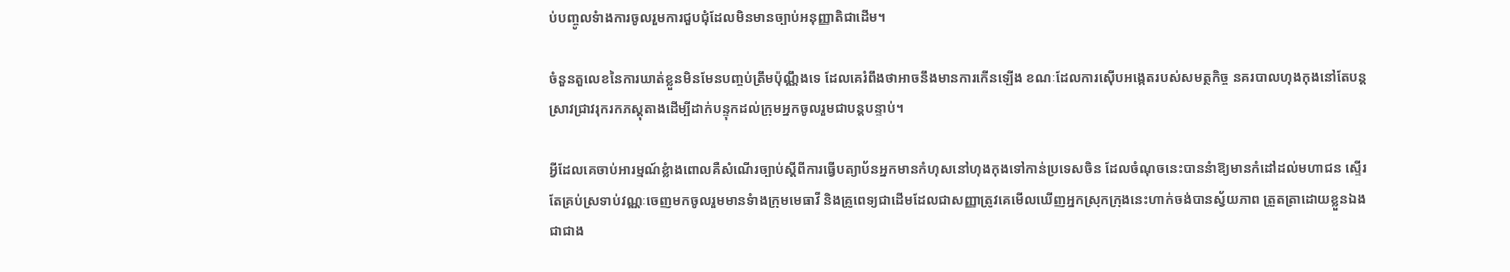ប់បញ្ចូលទំាងការចូលរួមការជួបជុំដែលមិនមានច្បាប់អនុញ្ញាតិជាដើម។

ចំនួនតួលេខនៃការឃាត់ខ្លួនមិនមែនបញ្ចប់ត្រឹមប៉ុណ្ណឹងទេ ដែលគេរំពឹងថាអាចនឹងមានការកើនឡើង ខណៈដែលការស៊ើបអង្កេតរបស់សមត្ថកិច្ច នគរបាលហុងកុងនៅតែបន្តស្រាវជ្រាវរុករកភស្តុតាងដើម្បីដាក់បន្ទុកដល់ក្រុមអ្នកចូលរួមជាបន្តបន្ទាប់។

អ្វីដែលគេចាប់អារម្មណ៍ខ្លំាងពោលគឺសំណើរច្បាប់ស្តីពីការធ្វើបត្យាប័នអ្នកមានកំហុសនៅហុងកុងទៅកាន់ប្រទេសចិន ដែលចំណុចនេះបាននំាឱ្យមានកំដៅដល់មហាជន ស្ទើរតែគ្រប់ស្រទាប់វណ្ណៈចេញមកចូលរួមមានទំាងក្រុមមេធាវី និងគ្រូពេទ្យជាដើមដែលជាសញ្ញាត្រូវគេមើលឃើញអ្នកស្រុកក្រុងនេះហាក់ចង់បានស្វ័យភាព ត្រួតត្រាដោយខ្លួនឯងជាជាង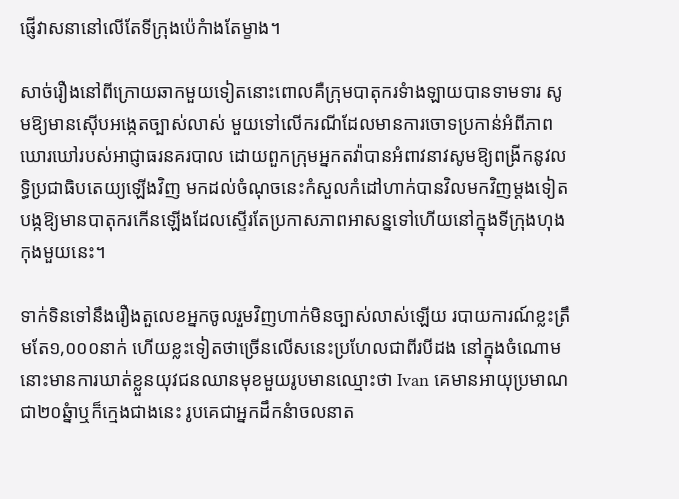ផ្ញើវាសនានៅលើតែទីក្រុងប៉េកំាងតែម្ខាង។

សាច់រឿងនៅពីក្រោយឆាកមួយទៀតនោះពោលគឺក្រុមបាតុករទំាងឡាយបានទាមទារ សូមឱ្យមានស៊ើបអង្កេតច្បាស់លាស់ មួយទៅលើករណីដែលមានការចោទប្រកាន់អំពីភាពឃោរឃៅរបស់អាជ្ញាធរនគរបាល ដោយពួកក្រុមអ្នកតវ៉ាបានអំពាវនាវសូមឱ្យពង្រីកនូវលទ្ធិប្រជាធិបតេយ្យឡើងវិញ មកដល់ចំណុចនេះកំសួលកំដៅហាក់បានវិលមកវិញម្តងទៀត បង្កឱ្យមានបាតុករកើនឡើងដែលស្ទើរតែប្រកាសភាពអាសន្នទៅហើយនៅក្នុងទីក្រុងហុងកុងមួយនេះ។

ទាក់ទិនទៅនឹងរឿងតួលេខអ្នកចូលរួមវិញហាក់មិនច្បាស់លាស់ឡើយ របាយការណ៍ខ្លះត្រឹមតែ១,០០០នាក់ ហើយខ្លះទៀតថាច្រើនលើសនេះប្រហែលជាពីរបីដង នៅក្នុងចំណោមនោះមានការឃាត់ខ្លួនយុវជនឈានមុខមួយរូបមានឈ្មោះថា Ivan គេមានអាយុប្រមាណជា២០ឆ្នំាឬក៏ក្មេងជាងនេះ រូបគេជាអ្នកដឹកនំាចលនាត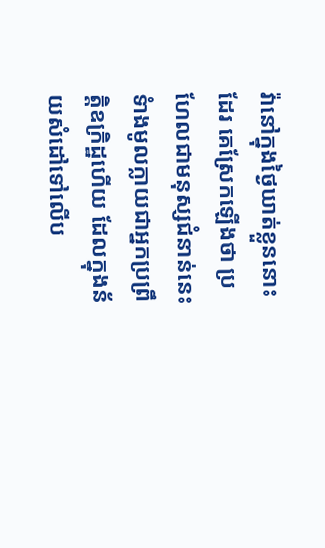វ៉ានៅក្នុងថ្ងៃឃាត់ខ្លួននោះដែរ គេស្រែកឡើងថា ប្រហែលជាមនុស្សជំនាន់នេះទំាងមូលក្លាយជាអ្នកប្រព្រឹត្តិឧក្រិដ្ឋហើយ ដែលក្នុងន័យសំដៅទៅលើប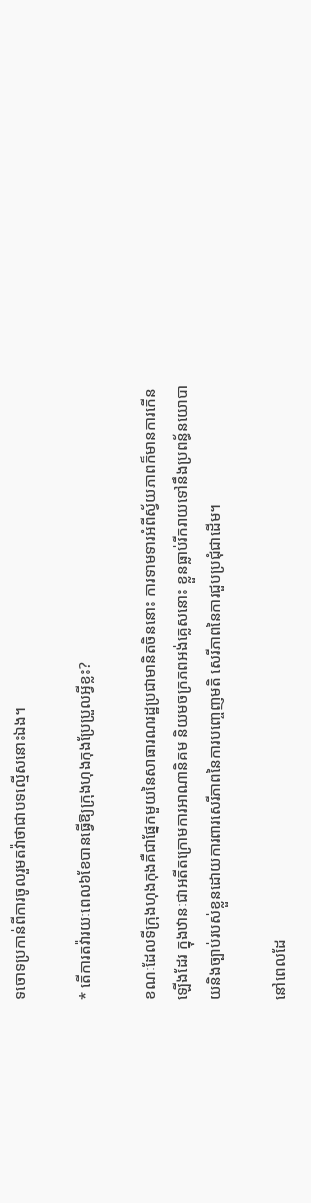ទចោទប្រកាន់ពីការចូលរួមតវ៉ាថាជាបទល្មើសនោះឯង។

* តើការតវ៉ារយៈពេល៦ខែបានធ្វើឱ្យក្រុងហុងកុងប្រែប្រួលអ្វីខ្លះ?

ខណៈដែលទីក្រុងហុងកុងគឺជាផ្នែកមួយនៃសាធារណរដ្ឋប្រជាមានិតចិននោះ ការទាមទារអំពីស្វ័យភាពក៏មានការកើនឡើងដែរ ក្នុងឋានៈជាអតីតក្រោមការអាណានិគម និយមចក្រភពអង់គ្លេសនោះ ខ្លួនធ្លាប់រីករាយទៅនឹងប្រពន្ធ័នយោបាយនិងច្បាប់របស់ខ្លួនដោយការពារសេរីភាពនៃការបញ្ចេញមតិ សេរីភាពនៃការជួបប្រជុំជាដើម។

នៅពេលដែ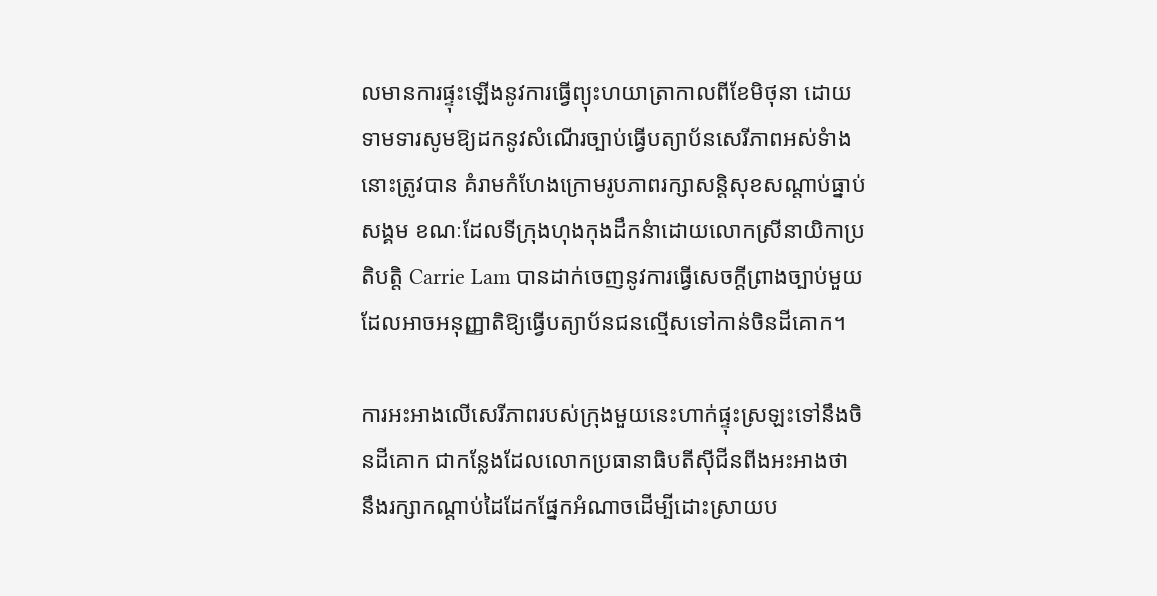លមានការផ្ទុះឡើងនូវការធ្វើព្យុះហយាត្រាកាលពីខែមិថុនា ដោយទាមទារសូមឱ្យដកនូវសំណើរច្បាប់ធ្វើបត្យាប័នសេរីភាពអស់ទំាងនោះត្រូវបាន គំរាមកំហែងក្រោមរូបភាពរក្សាសន្តិសុខសណ្តាប់ធ្នាប់សង្គម ខណៈដែលទីក្រុងហុងកុងដឹកនំាដោយលោកស្រីនាយិកាប្រតិបត្តិ Carrie Lam បានដាក់ចេញនូវការធ្វើសេចក្តីព្រាងច្បាប់មួយដែលអាចអនុញ្ញាតិឱ្យធ្វើបត្យាប័នជនល្មើសទៅកាន់ចិនដីគោក។

ការអះអាងលើសេរីភាពរបស់ក្រុងមួយនេះហាក់ផ្ទុះស្រឡះទៅនឹងចិនដីគោក ជាកន្លែងដែលលោកប្រធានាធិបតីស៊ីជីនពីងអះអាងថា នឹងរក្សាកណ្តាប់ដៃដែកផ្នែកអំណាចដើម្បីដោះស្រាយប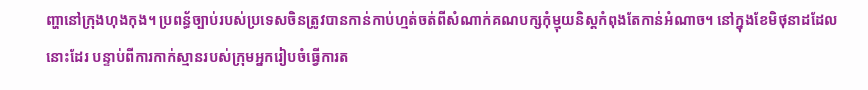ញ្ហានៅក្រុងហុងកុង។ ប្រពន្ធ័ច្បាប់របស់ប្រទេសចិនត្រូវបានកាន់កាប់ហ្មត់ចត់ពីសំណាក់គណបក្សកុំម្មុយនិស្តកំពុងតែកាន់អំណាច។ នៅក្នុងខែមិថុនាដដែលនោះដែរ បន្ទាប់ពីការកាក់ស្មានរបស់ក្រុមអ្នករៀបចំធ្វើការត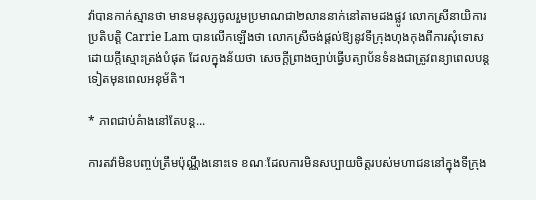វ៉ាបានកាក់ស្មានថា មានមនុស្សចូលរួមប្រមាណជា២លាននាក់នៅតាមដងផ្លូវ លោកស្រីនាយិការប្រតិបត្តិ Carrie Lam បានលើកឡើងថា លោកស្រីចង់ផ្តល់ឱ្យនូវទីក្រុងហុងកុងពីការសុំទោសដោយក្តីស្មោះត្រង់បំផុត ដែលក្នុងន័យថា សេចក្តីព្រាងច្បាប់ធ្វើបត្យាប័នទំនងជាត្រូវពន្យាពេលបន្តទៀតមុនពេលអនុម័តិ។

* ភាពជាប់គំាងនៅតែបន្ត...

ការតវ៉ាមិនបញ្ចប់ត្រឹមប៉ុណ្ណឹងនោះទេ ខណៈដែលការមិនសប្បាយចិត្តរបស់មហាជននៅក្នុងទីក្រុង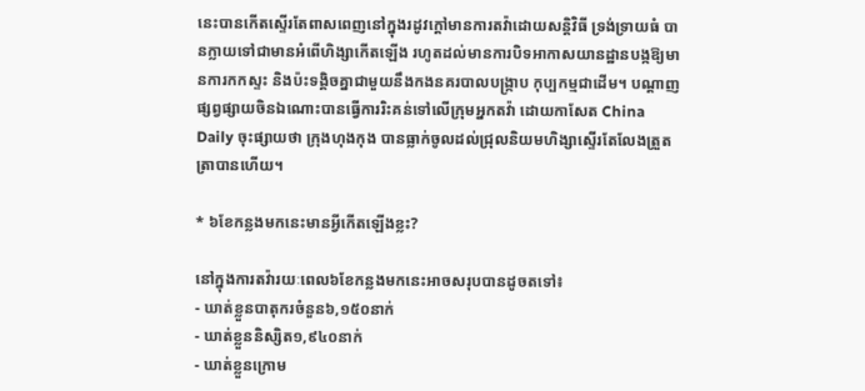នេះបានកើតស្ទើរតែពាសពេញនៅក្នុងរដូវក្តៅមានការតវ៉ាដោយសន្តិវិធី ទ្រង់ទ្រាយធំ បានក្លាយទៅជាមានអំពើហិង្សាកើតឡើង រហូតដល់មានការបិទអាកាសយានដ្ឋានបង្កឱ្យមានការកកស្ទះ និងប៉ះទង្គិចគ្នាជាមួយនឹងកងនគរបាលបង្រ្កាប កុប្បកម្មជាដើម។ បណ្តាញផ្សព្វផ្សាយចិនឯណោះបានធ្វើការរិះគន់ទៅលើក្រុមអ្នកតវ៉ា ដោយកាសែត China Daily ចុះផ្សាយថា ក្រុងហុងកុង បានធ្លាក់ចូលដល់ជ្រុលនិយមហិង្សាស្ទើរតែលែងត្រួតត្រាបានហើយ។

* ៦ខែកន្លងមកនេះមានអ្វីកើតឡើងខ្លះ?

នៅក្នុងការតវ៉ារយៈពេល៦ខែកន្លងមកនេះអាចសរុបបានដូចតទៅ៖
- ឃាត់ខ្លួនបាតុករចំនួន៦,១៥០នាក់
- ឃាត់ខ្លួននិស្សិត១,៩៤០នាក់
- ឃាត់ខ្លួនក្រោម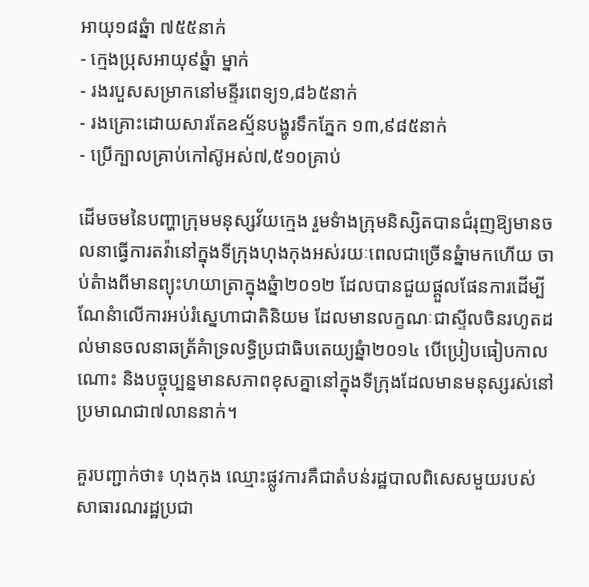អាយុ១៨ឆ្នំា ៧៥៥នាក់
- ក្មេងប្រុសអាយុ៩ឆ្នំា ម្នាក់
- រងរបួសសម្រាកនៅមន្ទីរពេទ្យ១,៨៦៥នាក់
- រងគ្រោះដោយសារតែឧស្ម័នបង្ហូរទឹកភ្នែក ១៣,៩៨៥នាក់
- ប្រើក្បាលគ្រាប់កៅស៊ូអស់៧,៥១០គ្រាប់

ដើមចមនៃបញ្ហាក្រុមមនុស្សវ័យក្មេង រួមទំាងក្រុមនិស្សិតបានជំរុញឱ្យមានចលនាធ្វើការតវ៉ានៅក្នុងទីក្រុងហុងកុងអស់រយៈពេលជាច្រើនឆ្នំាមកហើយ ចាប់តំាងពីមានព្យុះហយាត្រាក្នុងឆ្នំា២០១២ ដែលបានជួយផ្តួលផែនការដើម្បីណែនំាលើការអប់រំស្នេហាជាតិនិយម ដែលមានលក្ខណៈជាស្ទីលចិនរហូតដល់មានចលនាឆត្រ័គំាទ្រលទ្ធិប្រជាធិបតេយ្យឆ្នំា២០១៤ បើប្រៀបធៀបកាលណោះ និងបច្ចុប្បន្នមានសភាពខុសគ្នានៅក្នុងទីក្រុងដែលមានមនុស្សរស់នៅប្រមាណជា៧លាននាក់។

គួរបញ្ជាក់ថា៖ ហុងកុង ឈ្មោះផ្លូវការគឺជាតំបន់រដ្ឋបាលពិសេសមួយរបស់សាធារណរដ្ឋប្រជា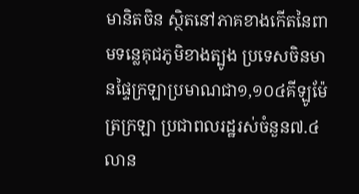មានិតចិន ស្ថិតនៅភាគខាងកើតនៃពាមទន្លេគុជភូមិខាងត្បូង ប្រទេសចិនមានផ្ទៃក្រឡាប្រមាណជា១,១០៤គីឡូម៉ែត្រក្រឡា ប្រជាពលរដ្ឋរស់ចំនួន៧.៤លាន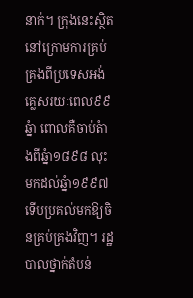នាក់។ ក្រុងនេះស្ថិតនៅក្រោមការគ្រប់គ្រងពីប្រទេសអង់គ្លេសរយៈពេល៩៩ឆ្នំា ពោលគឺចាប់តំាងពីឆ្នំា១៨៩៨ លុះមកដល់ឆ្នំា១៩៩៧ ទើបប្រគល់មកឱ្យចិនគ្រប់គ្រងវិញ។ រដ្ឋបាលថ្នាក់តំបន់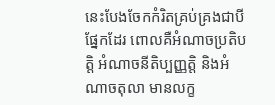នេះបែងចែកកំរិតគ្រប់គ្រងជាបីផ្នែកដែរ ពោលគឺអំណាចប្រតិបត្តិ អំណាចនីតិប្បញ្ញត្តិ និងអំណាចតុលា មានលក្ខ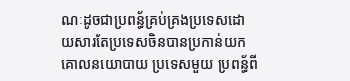ណៈដូចជាប្រពន្ធ័គ្រប់គ្រងប្រទេសដោយសារតែប្រទេសចិនបានប្រកាន់យកគោលនយោបាយ ប្រទេសមួយ ប្រពន្ធ័ពី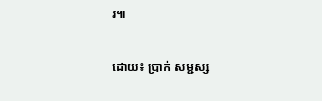រ៕

ដោយ៖ ប្រាក់ សម្ជស្ស